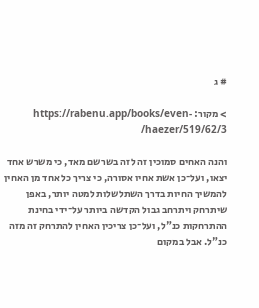# ג

> מקור: https://rabenu.app/books/even-haezer/519/62/3/

והנה האחים סמוכין זה לזה בשרשם מאד, כי משרש אחד יצאו, ועל־כן אשת אחיו אסורה, כי צריך כל אחד מן האחין להמשיך החיות בדרך השתלשלות למטה יותר, באפן שיתרחק ויתרחב גבול הקדשה ביותר על־ידי בחינת ההתרחקות כנ"ל, ועל־כן צריכין האחין להתרחק זה מזה כנ"ל. אבל במקום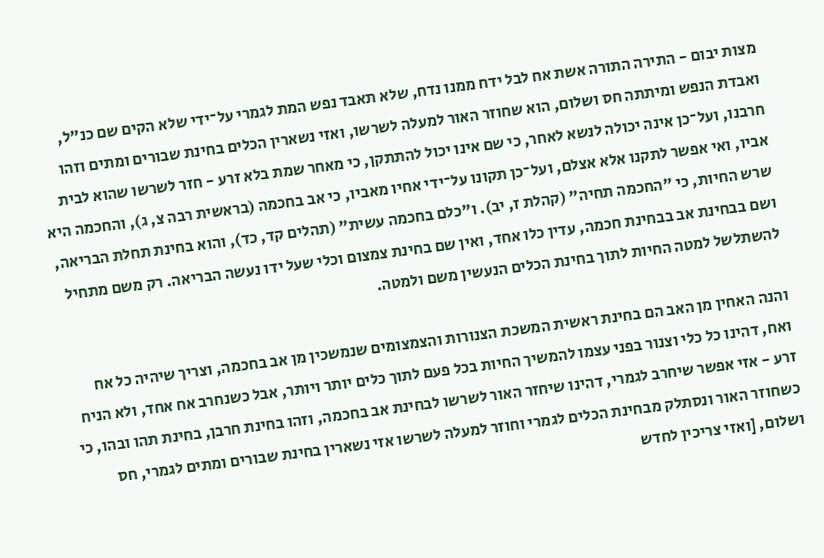מצות יבום - התירה התורה אשת אח לבל ידח ממנו נדח, שלא תאבד נפש המת לגמרי על־ידי שלא הקים שם כנ"ל, ואבדת הנפש ומיתתה חס ושלום, הוא שחוזר האור למעלה לשרשו, ואזי נשארין הכלים בחינת שבורים ומתים וזהו חרבנו, ועל־כן אינה יכולה לנשא לאחר, כי שם אינו יכול להתתקן, כי מאחר שמת בלא זרע - חזר לשרשו שהוא לבית אביו, ואי אפשר לתקנו אלא אצלם, ועל־כן תקונו על־ידי אחיו מאביו, כי אב בחכמה (בראשית רבה צ, ג), והחכמה היא שרש החיות, כי "החכמה תחיה" (קהלת ז, יב). ו"כלם בחכמה עשית" (תהלים קד, כד), והוא בחינת תחלת הבריאה, ושם בבחינת אב בבחינת חכמה, עדין כלו אחד, ואין שם בחינת צמצום וכלי שעל ידו נעשה הבריאה. רק משם מתחיל להשתלשל למטה החיות לתוך בחינת הכלים הנעשין משם ולמטה.

והנה האחין מן האב הם בחינת ראשית המשכת הצנורות והצמצומים שנמשכין מן אב בחכמה, וצריך שיהיה כל אח ואח, דהינו כל כלי וצנור בפני עצמו להמשיך החיות בכל פעם לתוך כלים יותר ויותר, אבל כשנחרב אח אחד, ולא הניח זרע - אזי אפשר שיחרב לגמרי, דהינו שיחזר האור לשרשו לבחינת אב בחכמה, וזהו בחינת חרבן, בחינת תהו ובהו, כי כשחוזר האור ונסתלק מבחינת הכלים לגמרי וחוזר למעלה לשרשו אזי נשארין בחינת שבורים ומתים לגמרי, חס ושלום, [ואזי צריכין לחדש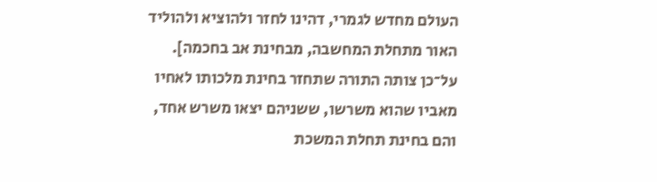העולם מחדש לגמרי, דהינו לחזר ולהוציא ולהוליד האור מתחלת המחשבה, מבחינת אב בחכמה]. על־כן צותה התורה שתחזר בחינת מלכותו לאחיו מאביו שהוא משרשו, ששניהם יצאו משרש אחד, והם בחינת תחלת המשכת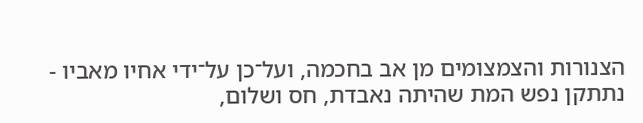הצנורות והצמצומים מן אב בחכמה, ועל־כן על־ידי אחיו מאביו - נתתקן נפש המת שהיתה נאבדת, חס ושלום,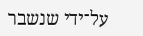על־ידי שנשבר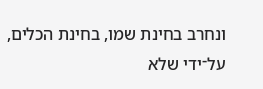ונחרב בחינת שמו, בחינת הכלים, על־ידי שלא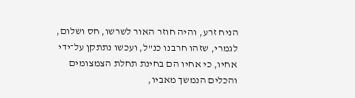הניח זרע, והיה חוזר האור לשרשו, חס ושלום, לגמרי, שזהו חרבנו כנ"ל, ועכשו נתתקן על־ידי אחיו, כי אחיו הם בחינת תחלת הצמצומים והכלים הנמשך מאביו,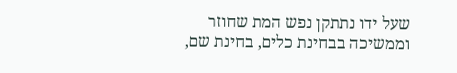שעל ידו נתתקן נפש המת שחוזר וממשיכה בבחינת כלים, בחינת שם,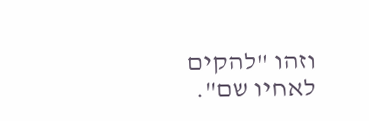וזהו "להקים לאחיו שם".